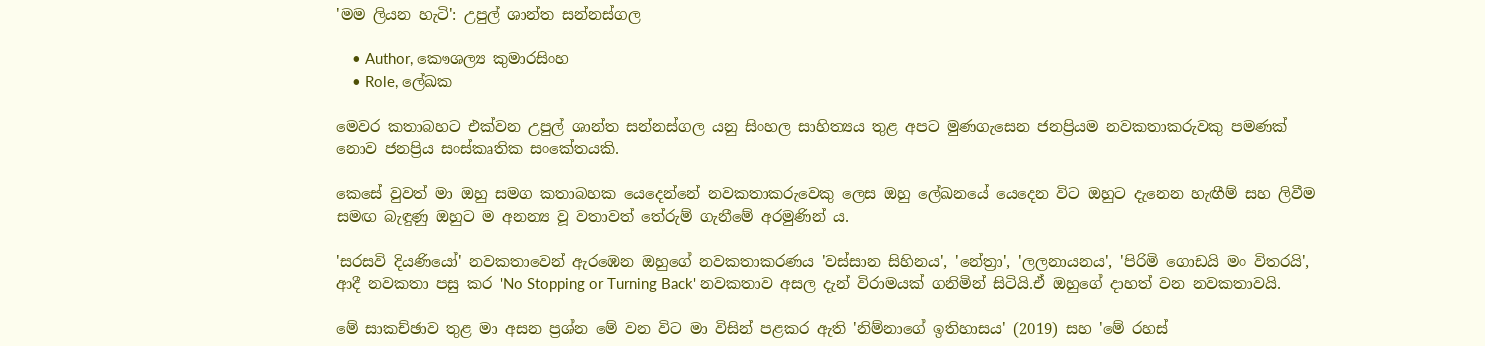'මම ලියන හැටි': උපුල් ශාන්ත සන්නස්ගල

    • Author, කෞශල්‍ය කුමාරසිංහ
    • Role, ලේඛක

මෙවර කතාබහට එක්වන උපුල් ශාන්ත සන්නස්ගල යනු සිංහල සාහිත්‍යය තුළ අපට මුණගැසෙන ජනප්‍රියම නවකතාකරුවකු පමණක් නොව ජනප්‍රිය සංස්කෘතික සංකේතයකි.

කෙසේ වුවත් මා ඔහු සමග කතාබහක යෙදෙන්නේ නවකතාකරුවෙකු ලෙස ඔහු ලේඛනයේ යෙදෙන විට ඔහුට දැනෙන හැඟීම් සහ ලිවීම සමඟ බැඳුණු ඔහුට ම අනන්‍ය වූ වතාවත් තේරුම් ගැනීමේ අරමුණින් ය.

'සරසවි දියණියෝ' නවකතාවෙන් ඇරඹෙන ඔහුගේ නවකතාකරණය 'වස්සාන සිහිනය', 'නේත්‍රා', 'ලලනායනය', 'පිරිමි ගොඩයි මං විතරයි', ආදී නවකතා පසු කර 'No Stopping or Turning Back' නවකතාව අසල දැන් විරාමයක් ගනිමින් සිටියි.ඒ ඔහුගේ දාහත් වන නවකතාවයි.

මේ සාකච්ඡාව තුළ මා අසන ප්‍රශ්න මේ වන විට මා විසින් පළකර ඇති 'නිම්නාගේ ඉතිහාසය' (2019) සහ 'මේ රහස්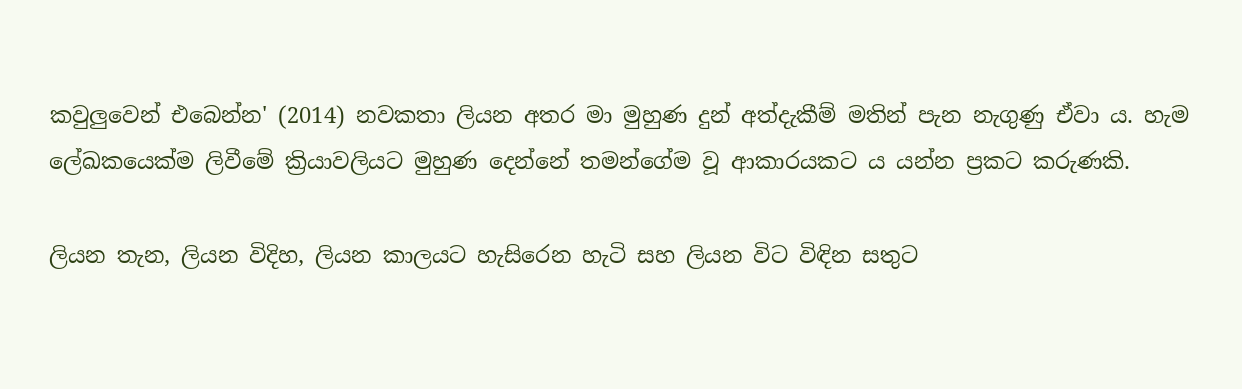කවුලුවෙන් එබෙන්න' (2014) නවකතා ලියන අතර මා මුහුණ දුන් අත්දැකීම් මතින් පැන නැගුණු ඒවා ය. හැම ලේඛකයෙක්ම ලිවීමේ ක්‍රියාවලියට මුහුණ දෙන්නේ තමන්ගේම වූ ආකාරයකට ය යන්න ප්‍රකට කරුණකි.

ලියන තැන, ලියන විදිහ, ලියන කාලයට හැසිරෙන හැටි සහ ලියන විට විඳින සතුට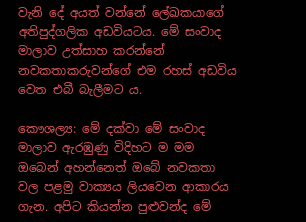වැනි දේ අයත් වන්නේ ලේඛකයාගේ අතිපුද්ගලික අඩවියටය. මේ සංවාද මාලාව උත්සාහ කරන්නේ නවකතාකරුවන්ගේ එම රහස් අඩවිය වෙත එබී බැලීමට ය.

කෞශල්‍ය: මේ දක්වා මේ සංවාද මාලාව ඇරඹුණු විදිහට ම මම ඔබෙන් අහන්නෙත් ඔබේ නවකතා වල පළමු වාක්‍යය ලියවෙන ආකාරය ගැන. අපිට කියන්න පුළුවන්ද මේ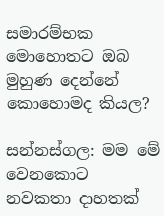සමාරම්භක මොහොතට ඔබ මුහුණ දෙන්නේ කොහොමද කියල?

සන්නස්ගල: මම මේ වෙනකොට නවකතා දාහතක්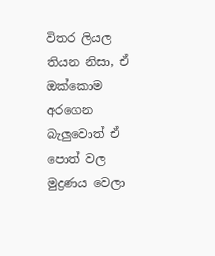විතර ලියල තියන නිසා, ඒ ඔක්කොම අරගෙන බැලුවොත් ඒ පොත් වල මුද්‍රණය වෙලා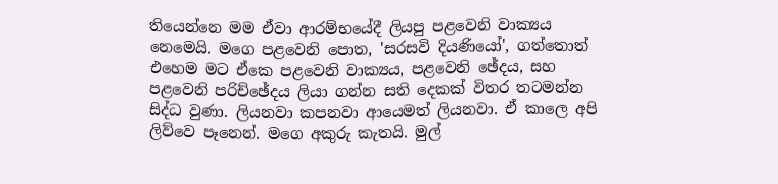තියෙන්නෙ මම ඒවා ආරම්භයේදී ලියපු පළවෙනි වාක්‍යය නෙමෙයි. මගෙ පළවෙනි පොත, 'සරසවි දියණියෝ', ගත්තොත් එහෙම මට ඒකෙ පළවෙනි වාක්‍යය, පළවෙනි ඡේදය, සහ පළවෙනි පරිච්ඡේදය ලියා ගන්න සති දෙකක් විතර තටමන්න සිද්ධ වුණා. ලියනවා කපනවා ආයෙමත් ලියනවා. ඒ කාලෙ අපි ලිව්වෙ පෑනෙන්. මගෙ අකුරු කැතයි. මුල්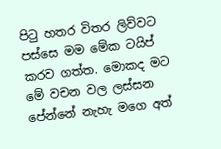පිටු හතර විතර ලිව්වට පස්සෙ මම මේක ටයිප් කරව ගත්ත. මොකද මට මේ වචන වල ලස්සන පේන්නේ නැහැ මගෙ අත්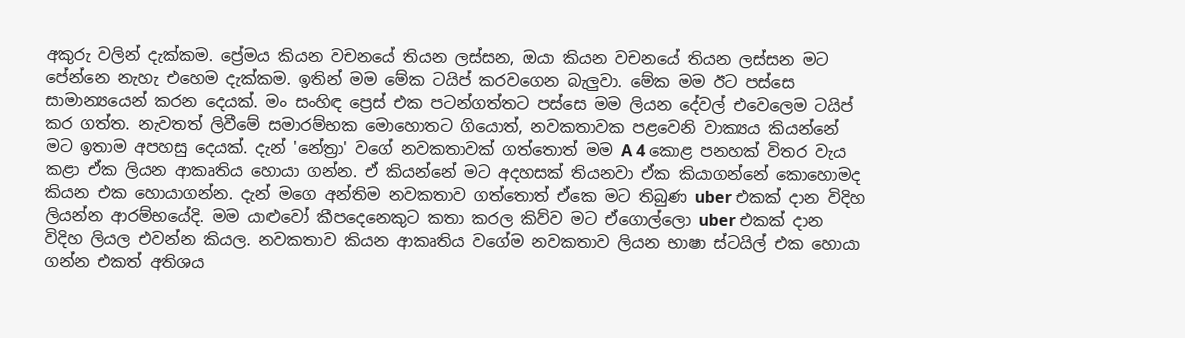අකුරු වලින් දැක්කම. ප්‍රේමය කියන වචනයේ තියන ලස්සන, ඔයා කියන වචනයේ තියන ලස්සන මට පේන්නෙ නැහැ එහෙම දැක්කම. ඉතින් මම මේක ටයිප් කරවගෙන බැලුවා. මේක මම ඊට පස්සෙ සාමාන්‍යයෙන් කරන දෙයක්. මං සංහිඳ ප්‍රෙස් එක පටන්ගත්තට පස්සෙ මම ලියන දේවල් එවෙලෙම ටයිප් කර ගත්ත. නැවතත් ලිවීමේ සමාරම්භක මොහොතට ගියොත්, නවකතාවක පළවෙනි වාක්‍යය කියන්නේ මට ඉතාම අපහසු දෙයක්. දැන් 'නේත්‍රා' වගේ නවකතාවක් ගත්තොත් මම A 4 කොළ පනහක් විතර වැය කළා ඒක ලියන ආකෘතිය හොයා ගන්න. ඒ කියන්නේ මට අදහසක් තියනවා ඒක කියාගන්නේ කොහොමද කියන එක හොයාගන්න. දැන් මගෙ අන්තිම නවකතාව ගත්තොත් ඒකෙ මට තිබුණ uber එකක් දාන විදිහ ලියන්න ආරම්භයේදි. මම යාළුවෝ කීපදෙනෙකුට කතා කරල කිව්ව මට ඒගොල්ලො uber එකක් දාන විදිහ ලියල එවන්න කියල. නවකතාව කියන ආකෘතිය වගේම නවකතාව ලියන භාෂා ස්ටයිල් එක හොයා ගන්න එකත් අතිශය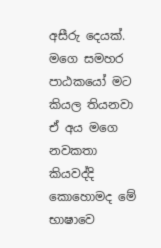අසීරු දෙයක්. මගෙ සමහර පාඨකයෝ මට කියල තියනවා ඒ අය මගෙ නවකතා කියවද්දි කොහොමද මේ භාෂාවෙ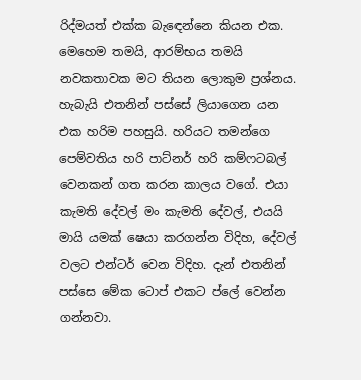රිද්මයත් එක්ක බැඳෙන්නෙ කියන එක. මෙහෙම තමයි, ආරම්භය තමයි නවකතාවක මට තියන ලොකුම ප්‍රශ්නය. හැබැයි එතනින් පස්සේ ලියාගෙන යන එක හරිම පහසුයි. හරියට තමන්ගෙ පෙම්වතිය හරි පාට්නර් හරි කම්ෆටබල් වෙනකන් ගත කරන කාලය වගේ. එයා කැමති දේවල් මං කැමති දේවල්, එයයි මායි යමක් ෂෙයා කරගන්න විදිහ, දේවල් වලට එන්ටර් වෙන විදිහ. දැන් එතනින් පස්සෙ මේක ටොප් එකට ප්ලේ වෙන්න ගන්නවා.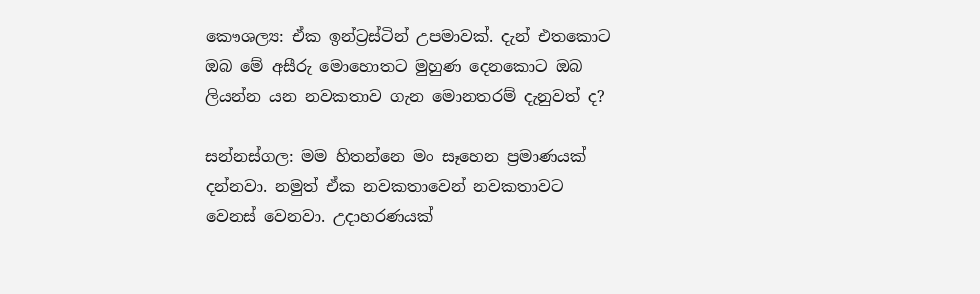කෞශල්‍ය: ඒක ඉන්ට්‍රස්ටින් උපමාවක්. දැන් එතකොට ඔබ මේ අසීරු මොහොතට මුහුණ දෙනකොට ඔබ ලියන්න යන නවකතාව ගැන මොනතරම් දැනුවත් ද?

සන්නස්ගල: මම හිතන්නෙ මං සෑහෙන ප්‍රමාණයක් දන්නවා. නමුත් ඒක නවකතාවෙන් නවකතාවට වෙනස් වෙනවා. උදාහරණයක්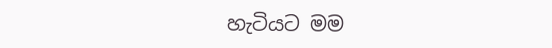හැටියට මම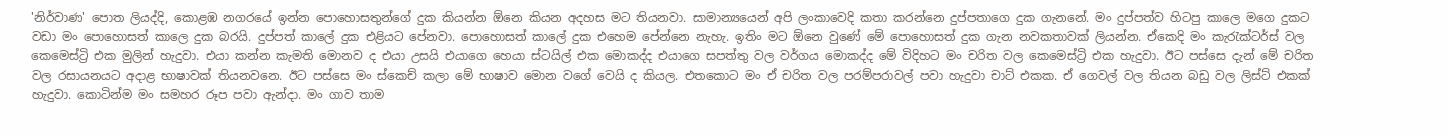'නිර්වාණ' පොත ලියද්දි, කොළඹ නගරයේ ඉන්න පොහොසතුන්ගේ දුක කියන්න ඕනෙ කියන අදහස මට තියනවා. සාමාන්‍යයෙන් අපි ලංකාවෙදි කතා කරන්නෙ දුප්පතාගෙ දුක ගැනනේ. මං දුප්පත්ව හිටපු කාලෙ මගෙ දුකට වඩා මං පොහොසත් කාලෙ දුක බරයි. දුප්පත් කාලේ දුක එළියට පේනවා. පොහොසත් කාලේ දුක එහෙම පේන්නෙ නැහැ. ඉතිං මට ඕනෙ වුණේ මේ පොහොසත් දුක ගැන නවකතාවක් ලියන්න. ඒකෙදි මං කැරැක්ටර්ස් වල කෙමෙස්ට්‍රි එක මුලින් හැදුවා. එයා කන්න කැමති මොනව ද එයා උසයි එයාගෙ හෙයා ස්ටයිල් එක මොකද්ද එයාගෙ සපත්තු වල වර්ගය මොකද්ද මේ විදිහට මං චරිත වල කෙමෙස්ට්‍රි එක හැදුවා. ඊට පස්සෙ දැන් මේ චරිත වල රසායනයට අදාළ භාෂාවක් තියනවනෙ. ඊට පස්සෙ මං ස්කෙච් කලා මේ භාෂාව මොන වගේ වෙයි ද කියල. එතකොට මං ඒ චරිත වල පරම්පරාවල් පවා හැදුවා චාට් එකක. ඒ ගෙවල් වල තියන බඩු වල ලිස්ට් එකක් හැදුවා. කොටින්ම මං සමහර රූප පවා ඇන්දා. මං ගාව තාම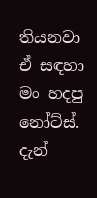තියනවා ඒ සඳහා මං හදපු නෝට්ස්. දැන්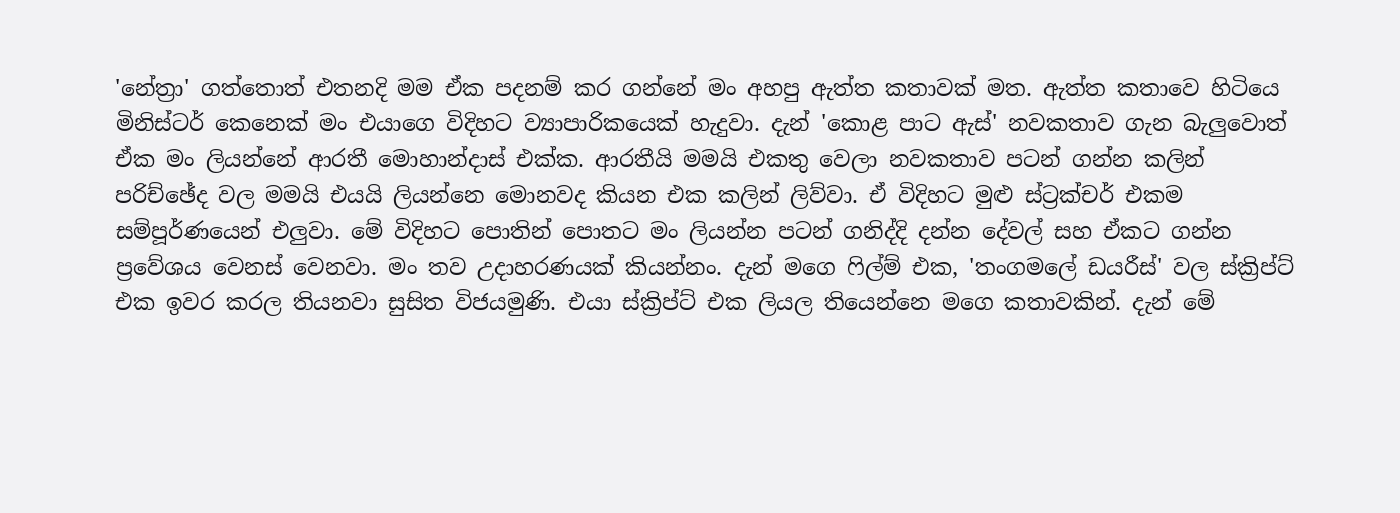'නේත්‍රා' ගත්තොත් එතනදි මම ඒක පදනම් කර ගන්නේ මං අහපු ඇත්ත කතාවක් මත. ඇත්ත කතාවෙ හිටියෙ මිනිස්ටර් කෙනෙක් මං එයාගෙ විදිහට ව්‍යාපාරිකයෙක් හැදුවා. දැන් 'කොළ පාට ඇස්' නවකතාව ගැන බැලුවොත් ඒක මං ලියන්නේ ආරතී මොහාන්දාස් එක්ක. ආරතීයි මමයි එකතු වෙලා නවකතාව පටන් ගන්න කලින් පරිච්ඡේද වල මමයි එයයි ලියන්නෙ මොනවද කියන එක කලින් ලිව්වා. ඒ විදිහට මුළු ස්ට්‍රක්චර් එකම සම්පූර්ණයෙන් එලුවා. මේ විදිහට පොතින් පොතට මං ලියන්න පටන් ගනිද්දි දන්න දේවල් සහ ඒකට ගන්න ප්‍රවේශය වෙනස් වෙනවා. මං තව උදාහරණයක් කියන්නං. දැන් මගෙ ෆිල්ම් එක, 'තංගමලේ ඩයරීස්' වල ස්ක්‍රිප්ට් එක ඉවර කරල තියනවා සුසිත විජයමුණි. එයා ස්ක්‍රිප්ට් එක ලියල තියෙන්නෙ මගෙ කතාවකින්. දැන් මේ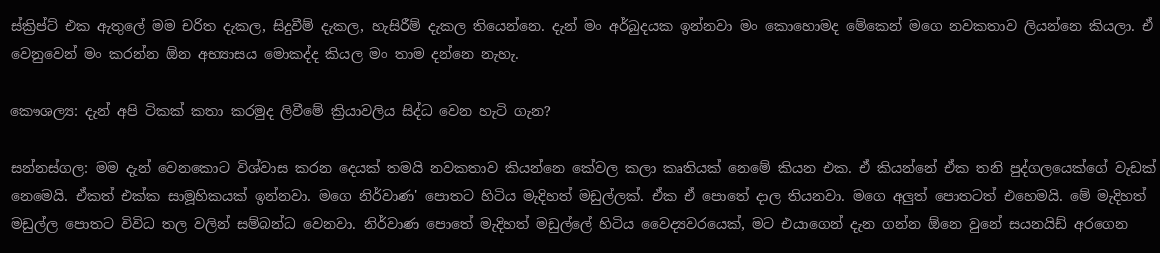ස්ක්‍රිප්ට් එක ඇතුලේ මම චරිත දැකල, සිදුවීම් දැකල, හැසිරීම් දැකල තියෙන්නෙ. දැන් මං අර්බුදයක ඉන්නවා මං කොහොමද මේකෙන් මගෙ නවකතාව ලියන්නෙ කියලා. ඒ වෙනුවෙන් මං කරන්න ඕන අභ්‍යාසය මොකද්ද කියල මං තාම දන්නෙ නැහැ.

කෞශල්‍ය: දැන් අපි ටිකක් කතා කරමුද ලිවීමේ ක්‍රියාවලිය සිද්ධ වෙන හැටි ගැන?

සන්නස්ගල: මම දැන් වෙනකොට විශ්වාස කරන දෙයක් තමයි නවකතාව කියන්නෙ කේවල කලා කෘතියක් නෙමේ කියන එක. ඒ කියන්නේ ඒක තනි පුද්ගලයෙක්ගේ වැඩක් නෙමෙයි. ඒකත් එක්ක සාමූහිකයක් ඉන්නවා. මගෙ නිර්වාණ' පොතට හිටිය මැදිහත් මඩුල්ලක්. ඒක ඒ පොතේ දාල තියනවා. මගෙ අලුත් පොතටත් එහෙමයි. මේ මැදිහත් මඩුල්ල පොතට විවිධ තල වලින් සම්බන්ධ වෙනවා. නිර්වාණ පොතේ මැදිහත් මඩුල්ලේ හිටිය වෛද්‍යවරයෙක්, මට එයාගෙන් දැන ගන්න ඕනෙ වුනේ සයනයිඩ් අරගෙන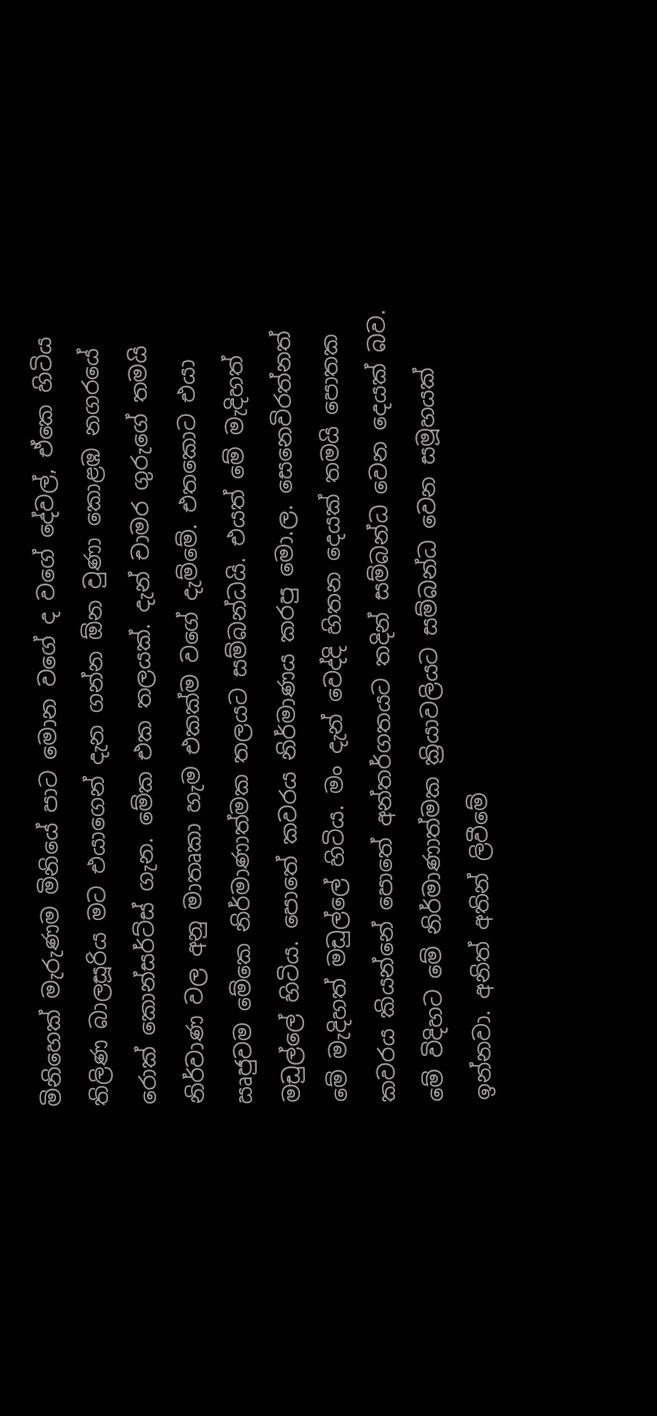මිනිහෙක් මැරුණම මිනියේ පාට මොන වගේ ද වගේ දේවල්, ඒකෙ හිටිය තිලිණ බාලසූරිය මට එයාගෙන් දැන ගන්න ඕන වුණා කොළඹ නගරයේ රොක් කොන්සර්ට්ස් ගැන. මේක එක තලයක්. දැන් චාමර ගුරුගේ තමයි නිර්වාණ වල අනු මාතෘකා හැම එකක්ම වගේ දැම්මේ. එතකොට එයා ඍජුවම මේකෙ නිර්මාණාත්මක තලයට සම්බන්ධයි. එයත් මේ මැදිහත් මඩුල්ලේ හිටිය. පොතේ කවරය නිර්මාණය කරපු මො.ල. සෙනෙවිරත්නත් මේ මැදිහත් මඩුල්ලේ හිටිය. මං දැන් වෙද්දි හිතන දෙයක් තමයි පොතක කවරය කියන්නේ පොතේ අන්තර්ගතයට තදින් සම්බන්ධ වෙන දෙයක් බව. මේ විදිහට මේ නිර්මාණාත්මක ක්‍රියාවලියට සම්බන්ධ වෙන සමූහයක් ඉන්නවා. අනිත් අතින් ලිවීමේ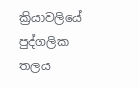ක්‍රියාවලියේ පුද්ගලික තලය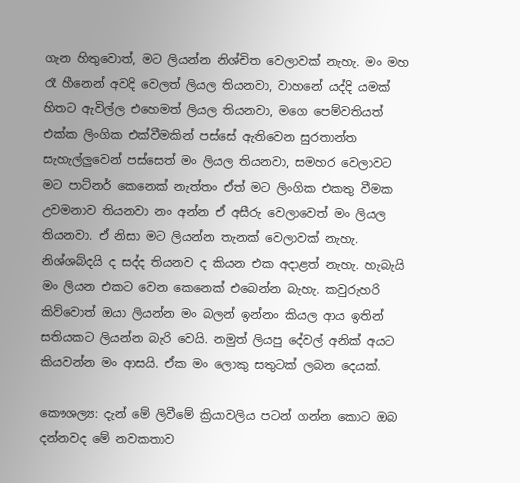ගැන හිතුවොත්, මට ලියන්න නිශ්චිත වෙලාවක් නැහැ. මං මහ රෑ හීනෙන් අවදි වෙලත් ලියල තියනවා, වාහනේ යද්දි යමක් හිතට ඇවිල්ල එහෙමත් ලියල තියනවා, මගෙ පෙම්වතියත් එක්ක ලිංගික එක්වීමකින් පස්සේ ඇතිවෙන සුරතාන්ත සැහැල්ලුවෙන් පස්සෙත් මං ලියල තියනවා, සමහර වෙලාවට මට පාට්නර් කෙනෙක් නැත්තං ඒත් මට ලිංගික එකතු වීමක උවමනාව තියනවා නං අන්න ඒ අසීරු වෙලාවෙත් මං ලියල තියනවා. ඒ නිසා මට ලියන්න තැනක් වෙලාවක් නැහැ. නිශ්ශබ්දයි ද සද්ද තියනව ද කියන එක අදාළත් නැහැ. හැබැයි මං ලියන එකට වෙන කෙනෙක් එබෙන්න බැහැ. කවුරුහරි කිව්වොත් ඔයා ලියන්න මං බලන් ඉන්නං කියල ආය ඉතින් සතියකට ලියන්න බැරි වෙයි. නමුත් ලියපු දේවල් අනික් අයට කියවන්න මං ආසයි. ඒක මං ලොකු සතුටක් ලබන දෙයක්.

කෞශල්‍ය: දැන් මේ ලිවීමේ ක්‍රියාවලිය පටන් ගන්න කොට ඔබ දන්නවද මේ නවකතාව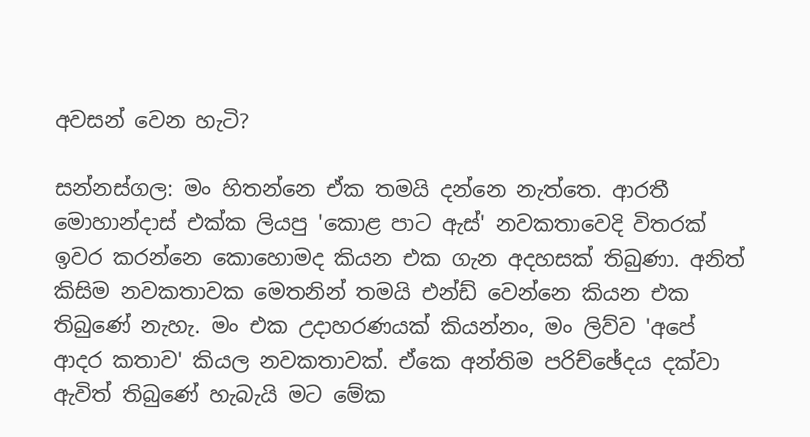අවසන් වෙන හැටි?

සන්නස්ගල: මං හිතන්නෙ ඒක තමයි දන්නෙ නැත්තෙ. ආරතී මොහාන්දාස් එක්ක ලියපු 'කොළ පාට ඇස්' නවකතාවෙදි විතරක් ඉවර කරන්නෙ කොහොමද කියන එක ගැන අදහසක් තිබුණා. අනිත් කිසිම නවකතාවක මෙතනින් තමයි එන්ඩ් වෙන්නෙ කියන එක තිබුණේ නැහැ. මං එක උදාහරණයක් කියන්නං, මං ලිව්ව 'අපේ ආදර කතාව' කියල නවකතාවක්. ඒකෙ අන්තිම පරිච්ඡේදය දක්වා ඇවිත් තිබුණේ හැබැයි මට මේක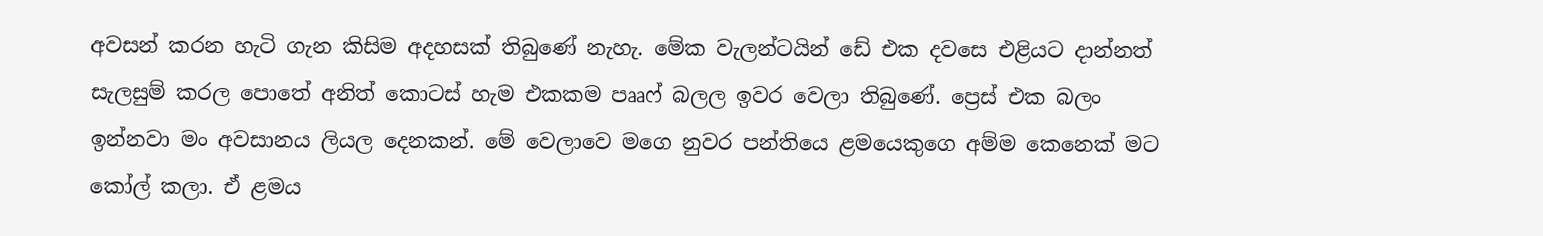අවසන් කරන හැටි ගැන කිසිම අදහසක් තිබුණේ නැහැ. මේක වැලන්ටයින් ඩේ එක දවසෙ එළියට දාන්නත් සැලසුම් කරල පොතේ අනිත් කොටස් හැම එකකම පෲෆ් බලල ඉවර වෙලා තිබුණේ. ප්‍රෙස් එක බලං ඉන්නවා මං අවසානය ලියල දෙනකන්. මේ වෙලාවෙ මගෙ නුවර පන්තියෙ ළමයෙකුගෙ අම්ම කෙනෙක් මට කෝල් කලා. ඒ ළමය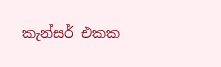කැන්සර් එකක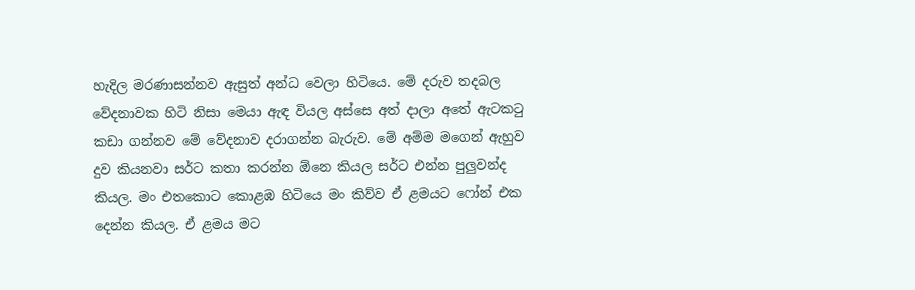හැදිල මරණාසන්නව ඇසුත් අන්ධ වෙලා හිටියෙ. මේ දරුව තදබල වේදනාවක හිටි නිසා මෙයා ඇඳ වියල අස්සෙ අත් දාලා අතේ ඇටකටු කඩා ගන්නව මේ වේදනාව දරාගන්න බැරුව. මේ අම්ම මගෙන් ඇහුව දුව කියනවා සර්ට කතා කරන්න ඕනෙ කියල සර්ට එන්න පුලුවන්ද කියල. මං එතකොට කොළඹ හිටියෙ මං කිව්ව ඒ ළමයට ෆෝන් එක දෙන්න කියල. ඒ ළමය මට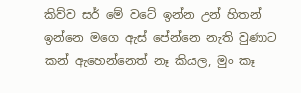කිව්ව සර් මේ වටේ ඉන්න උන් හිතන් ඉන්නෙ මගෙ ඇස් පේන්නෙ නැති වුණාට කන් ඇහෙන්නෙත් නෑ කියල, මුං කෑ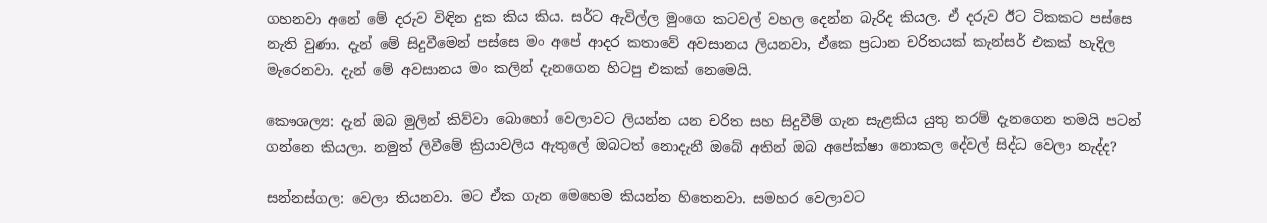ගහනවා අනේ මේ දරුව විඳින දුක කිය කිය. සර්ට ඇවිල්ල මුංගෙ කටවල් වහල දෙන්න බැරිද කියල. ඒ දරුව ඊට ටිකකට පස්සෙ නැති වුණා. දැන් මේ සිදුවීමෙන් පස්සෙ මං අපේ ආදර කතාවේ අවසානය ලියනවා, ඒකෙ ප්‍රධාන චරිතයක් කැන්සර් එකක් හැදිල මැරෙනවා. දැන් මේ අවසානය මං කලින් දැනගෙන හිටපු එකක් නෙමෙයි.

කෞශල්‍ය: දැන් ඔබ මුලින් කිව්වා බොහෝ වෙලාවට ලියන්න යන චරිත සහ සිදුවීම් ගැන සැළකිය යුතු තරම් දැනගෙන තමයි පටන් ගන්නෙ කියලා. නමුත් ලිවීමේ ක්‍රියාවලිය ඇතුලේ ඔබටත් නොදැනී ඔබේ අතින් ඔබ අපේක්ෂා නොකල දේවල් සිද්ධ වෙලා නැද්ද?

සන්නස්ගල: වෙලා තියනවා. මට ඒක ගැන මෙහෙම කියන්න හිතෙනවා. සමහර වෙලාවට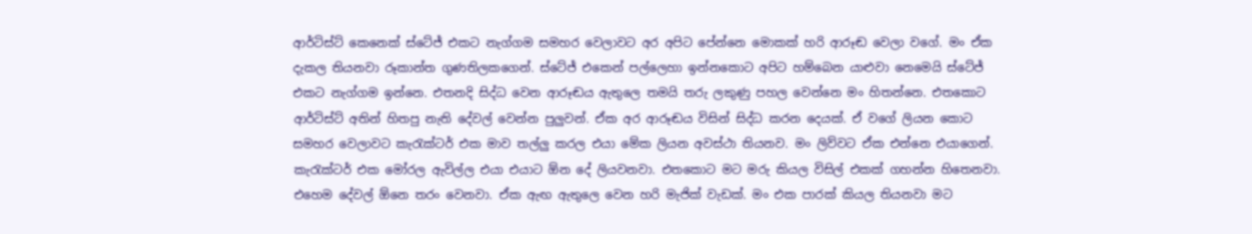ආර්ටිස්ට් කෙනෙක් ස්ටේජ් එකට නැග්ගම සමහර වෙලාවට අර අපිට පේන්නෙ මොකක් හරි ආරූඬ වෙලා වගේ. මං ඒක දැකල තියනවා රූකාන්ත ගුණතිලකගෙන්. ස්ටේජ් එකෙන් පල්ලෙහා ඉන්නකොට අපිට හම්බෙන යාළුවා නෙමෙයි ස්ටේජ් එකට නැග්ගම ඉන්නෙ. එතනදි සිද්ධ වෙන ආරූඬය ඇතුලෙ තමයි තරු ලකුණු පහල වෙන්නෙ මං හිතන්නෙ. එතකොට ආර්ටිස්ට් අතින් හිතපු නැති දේවල් වෙන්න පුලුවන්. ඒක අර ආරූඬය විසින් සිද්ධ කරන දෙයක්. ඒ වගේ ලියන කොට සමහර වෙලාවට කැරැක්ටර් එක මාව තල්ලු කරල එයා මේක ලියන අවස්ථා තියනව. මං ලිව්වට ඒක එන්නෙ එයාගෙන්. කැරැක්ටර් එක මෝරල ඇවිල්ල එයා එයාට ඕන දේ ලියවනවා. එතකොට මට මරු කියල විසිල් එකක් ගහන්න හිතෙනවා. එහෙම දේවල් ඕනෙ තරං වෙනවා. ඒක ඇඟ ඇතුලෙ වෙන හරි මැජික් වැඩක්. මං එක පාරක් කියල තියනවා මට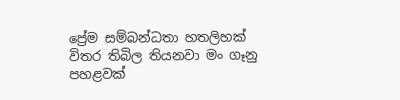ප්‍රේම සම්බන්ධතා හතලිහක් විතර තිබිල තියනවා මං ගෑනු පහළවක්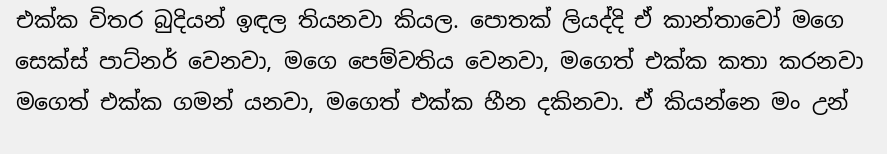එක්ක විතර බුදියන් ඉඳල තියනවා කියල. පොතක් ලියද්දි ඒ කාන්තාවෝ මගෙ සෙක්ස් පාට්නර් වෙනවා, මගෙ පෙම්වතිය වෙනවා, මගෙත් එක්ක කතා කරනවා මගෙත් එක්ක ගමන් යනවා, මගෙත් එක්ක හීන දකිනවා. ඒ කියන්නෙ මං උන්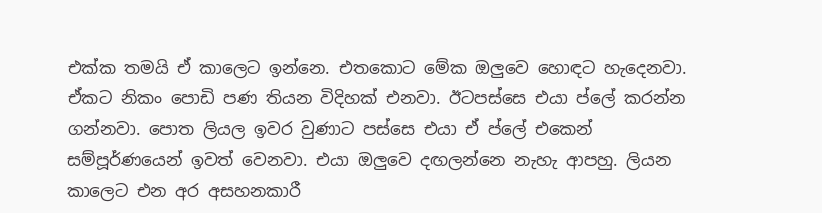එක්ක තමයි ඒ කාලෙට ඉන්නෙ. එතකොට මේක ඔලුවෙ හොඳට හැදෙනවා. ඒකට නිකං පොඩි පණ තියන විදිහක් එනවා. ඊටපස්සෙ එයා ප්ලේ කරන්න ගන්නවා. පොත ලියල ඉවර වුණාට පස්සෙ එයා ඒ ප්ලේ එකෙන් සම්පූර්ණයෙන් ඉවත් වෙනවා. එයා ඔලුවෙ දඟලන්නෙ නැහැ ආපහු. ලියන කාලෙට එන අර අසහනකාරී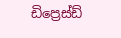ඩිප්‍රෙස්ඩ්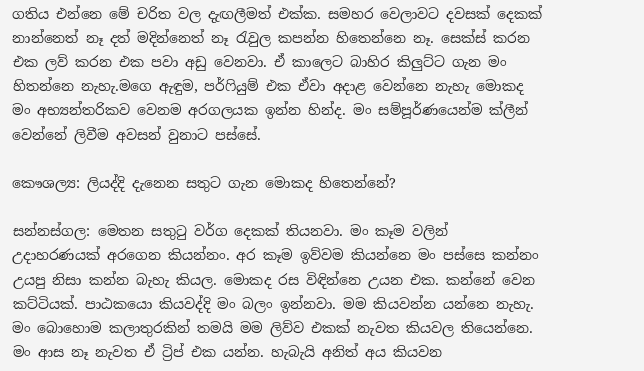ගතිය එන්නෙ මේ චරිත වල දැඟලීමත් එක්ක. සමහර වෙලාවට දවසක් දෙකක් නාන්නෙත් නෑ දත් මදින්නෙත් නෑ රැවුල කපන්න හිතෙන්නෙ නෑ. සෙක්ස් කරන එක ලව් කරන එක පවා අඩු වෙනවා. ඒ කාලෙට බාහිර කිලුට්ට ගැන මං හිතන්නෙ නැහැ.මගෙ ඇඳුම, පර්ෆියුම් එක ඒවා අදාළ වෙන්නෙ නැහැ මොකද මං අභ්‍යන්තරිකව වෙනම අරගලයක ඉන්න හින්ද. මං සම්පූර්ණයෙන්ම ක්ලීන් වෙන්නේ ලිවීම අවසන් වුනාට පස්සේ.

කෞශල්‍ය: ලියද්දි දැනෙන සතුට ගැන මොකද හිතෙන්නේ?

සන්නස්ගල: මෙතන සතුටු වර්ග දෙකක් තියනවා. මං කෑම වලින් උදාහරණයක් අරගෙන කියන්නං. අර කෑම ඉව්වම කියන්නෙ මං පස්සෙ කන්නං උයපු නිසා කන්න බැහැ කියල. මොකද රස විඳින්නෙ උයන එක. කන්නේ වෙන කට්ටියක්. පාඨකයො කියවද්දි මං බලං ඉන්නවා. මම කියවන්න යන්නෙ නැහැ. මං බොහොම කලාතුරකින් තමයි මම ලිව්ව එකක් නැවත කියවල තියෙන්නෙ. මං ආස නෑ නැවත ඒ ට්‍රිප් එක යන්න. හැබැයි අනිත් අය කියවන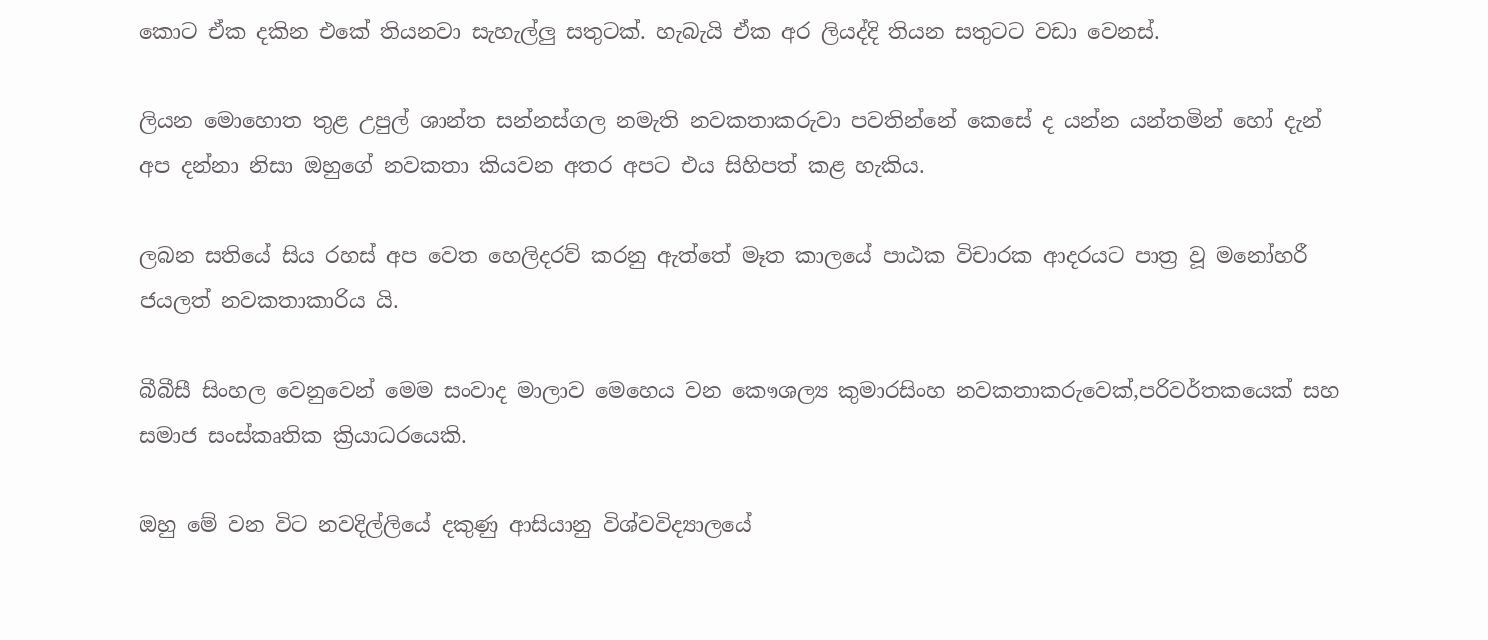කොට ඒක දකින එකේ තියනවා සැහැල්ලු සතුටක්. හැබැයි ඒක අර ලියද්දි තියන සතුටට වඩා වෙනස්.

ලියන මොහොත තුළ උපුල් ශාන්ත සන්නස්ගල නමැති නවකතාකරුවා පවතින්නේ කෙසේ ද යන්න යන්තමින් හෝ දැන් අප දන්නා නිසා ඔහුගේ නවකතා කියවන අතර අපට එය සිහිපත් කළ හැකිය.

ලබන සතියේ සිය රහස් අප වෙත හෙලිදරව් කරනු ඇත්තේ මෑත කාලයේ පාඨක විචාරක ආදරයට පාත්‍ර වූ මනෝහරී ජයලත් නවකතාකාරිය යි.

බීබීසී සිංහල වෙනුවෙන් මෙම සංවාද මාලාව මෙහෙය වන කෞශල්‍ය කුමාරසිංහ නවකතාකරුවෙක්,පරිවර්තකයෙක් සහ සමාජ සංස්කෘතික ක්‍රියාධරයෙකි.

ඔහු මේ වන විට නවදිල්ලියේ දකුණු ආසියානු විශ්වවිද්‍යාලයේ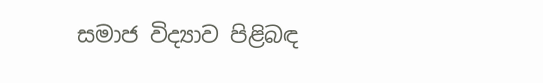සමාජ විද්‍යාව පිළිබඳ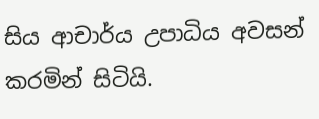සිය ආචාර්ය උපාධිය අවසන් කරමින් සිටියි.